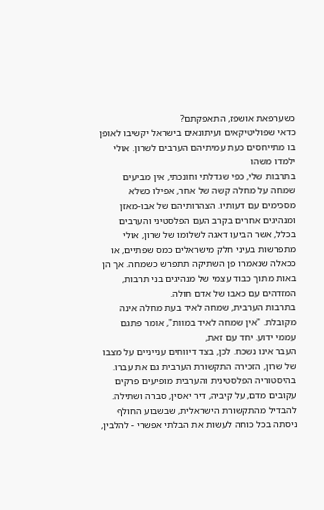כשערפאת אושפז, התאפקתם?
כדאי שפוליטיקאים ועיתונאים בישראל יקשיבו לאופן בו מתייחסים כעת עמיתיהם הערבים לשרון. אולי ילמדו משהו
בתרבות שלי, כפי שגדלתי וחונכתי, אין מביעים שמחה על מחלה קשה של אחר, אפילו כשלא מסכימים עם דעותיו. הצהרותיהם של אבו-מאזן ומנהיגים אחרים בקרב העם הפלסטיני והערבים בכלל, אשר הביעו דאגה לשלומו של שרון, אולי מתפרשות בעיני חלק מישראלים כמס שפתיים, או ככאלה שנאמרו פן השתיקה תתפרש כשמחה. אך הן באות מתוך כבוד עצמי של מנהיגים בני תרבות, המזדהים עם כאבו של אדם חולה.
בתרבות הערבית, שמחה לאיד בעת מחלה אינה מקובלת. "אין שמחה לאיד במוות", אומר פתגם עממי ידוע. יחד עם זאת,
העבר אינו נשכח. לכן, בצד דיווחים ענייניים על מצבו של שרון, הזכירה התקשורת הערבית גם את עברו. בהיסטוריה הפלסטינית והערבית מופיעים פרקים עקובים מדם, על קיביה, דיר יאסין, סברה ושתילה. להבדיל מהתקשורת הישראלית, שבשבוע החולף ניסתה בכל כוחה לעשות את הבלתי אפשרי - להלבין,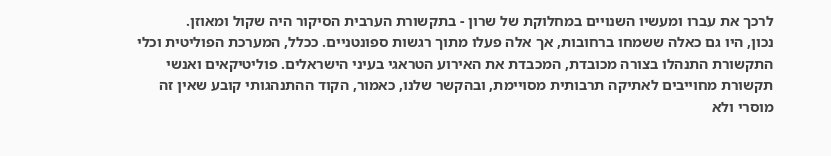לרכך את עברו ומעשיו השנויים במחלוקת של שרון - בתקשורת הערבית הסיקור היה שקול ומאוזן.
נכון, היו גם כאלה ששמחו ברחובות, אך אלה פעלו מתוך רגשות ספונטניים. ככלל, המערכת הפוליטית וכלי התקשורת התנהלו בצורה מכובדת, המכבדת את האירוע הטראגי בעיני הישראלים. פוליטיקאים ואנשי תקשורת מחוייבים לאתיקה תרבותית מסויימת, ובהקשר שלנו, כאמור, הקוד ההתנהגותי קובע שאין זה מוסרי ולא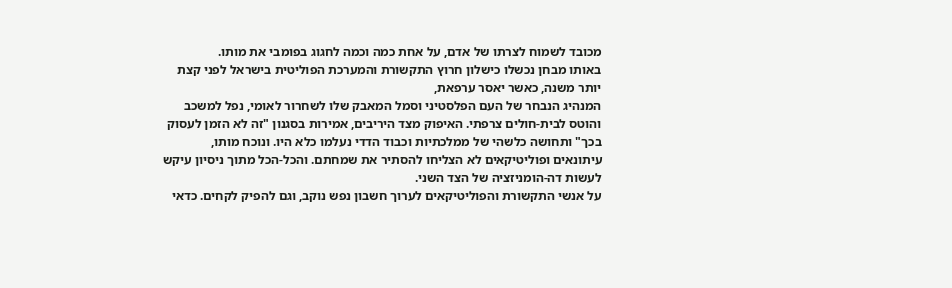מכובד לשמוח לצרתו של אדם, על אחת כמה וכמה לחגוג בפומבי את מותו.
באותו מבחן נכשלו כישלון חרוץ התקשורת והמערכת הפוליטית בישראל לפני קצת יותר משנה, כאשר יאסר ערפאת,
המנהיג הנבחר של העם הפלסטיני וסמל המאבק שלו לשחרור לאומי, נפל למשכב והוטס לבית-חולים צרפתי. האיפוק מצד היריבים, אמירות בסגנון "זה לא הזמן לעסוק בכך" ותחושה כלשהי של ממלכתיות וכבוד הדדי נעלמו כלא היו. ונוכח מותו, עיתונאים ופוליטיקאים לא הצליחו להסתיר את שמחתם. והכל-הכל מתוך ניסיון עיקש לעשות דה-הומניזציה של הצד השני.
על אנשי התקשורת והפוליטיקאים לערוך חשבון נפש נוקב, וגם להפיק לקחים. כדאי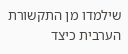שילמדו מן התקשורת הערבית כיצד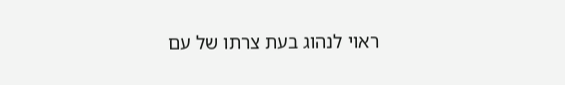ראוי לנהוג בעת צרתו של עם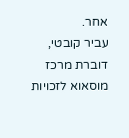אחר.
עביר קובטי, דוברת מרכז מוסאוא לזכויות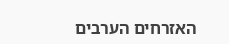האזרחים הערבים